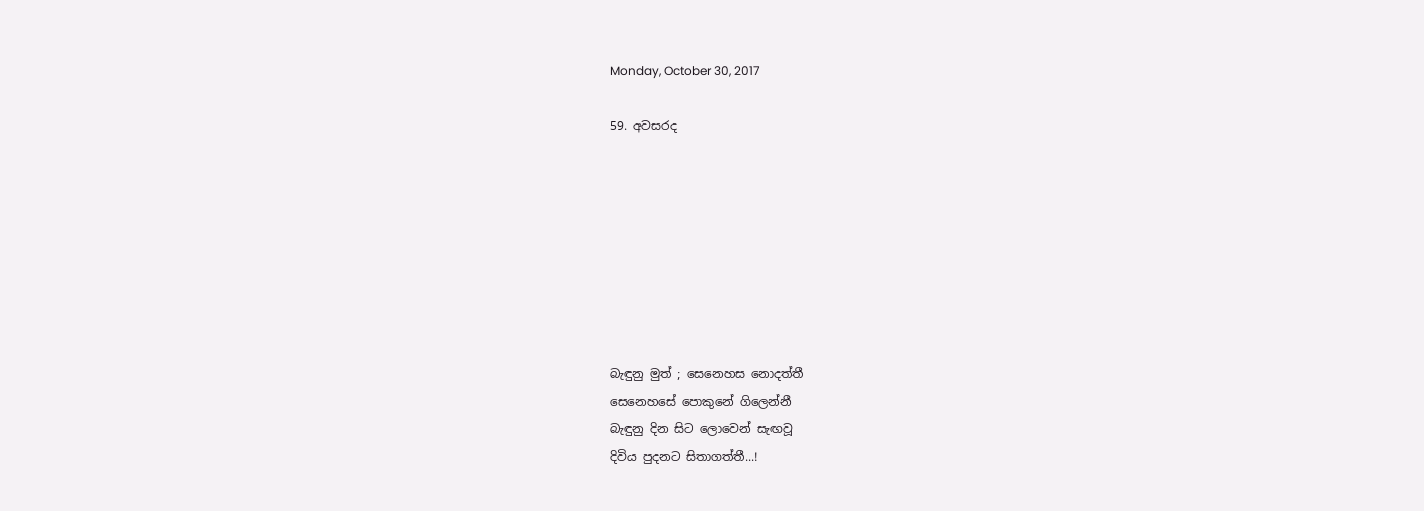Monday, October 30, 2017

59. අවසරද








බැඳුනු මුත් ; සෙනෙහස නොදත්තී
සෙනෙහසේ පොකුනේ ගිලෙන්නී
බැඳුනු දින සිට ලොවෙන් සැඟවූ
දිවිය පුදනට සිතාගත්තී...!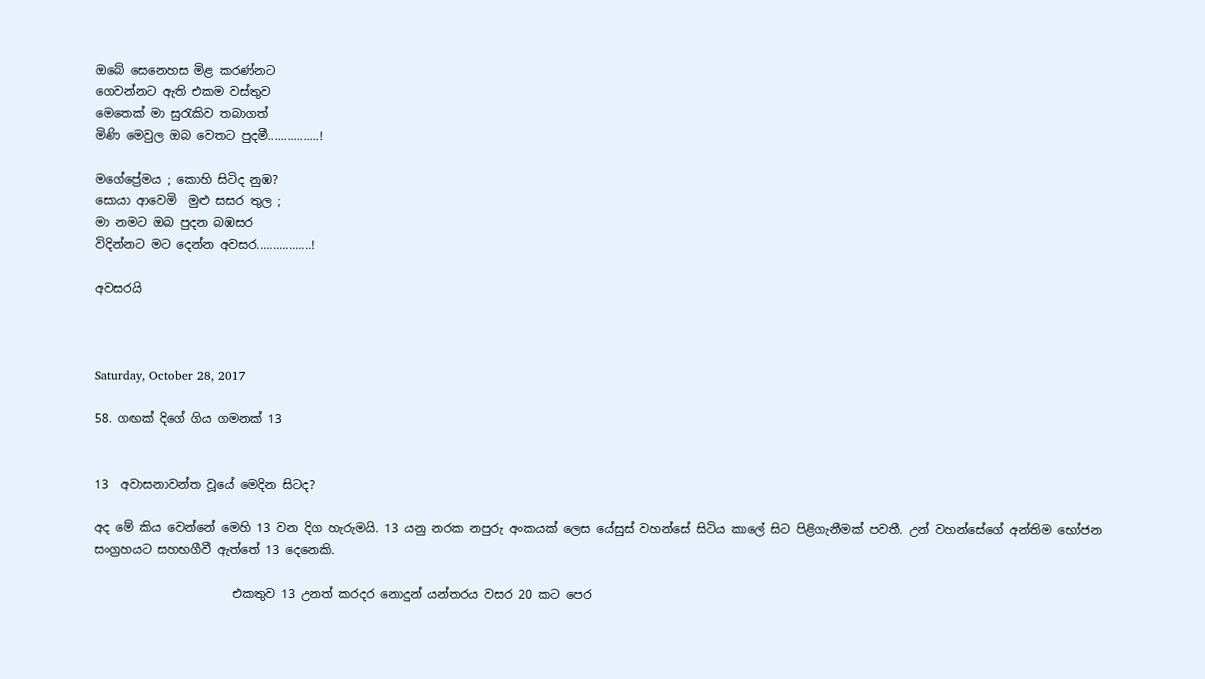ඔබේ සෙනෙහස මිළ කරණ්නට
ගෙවන්නට ඇති එකම වස්තුව
මෙතෙක් මා සුරැකිව තබාගත්
මිණි මෙවුල ඔබ වෙතට පුදමී................!

මගේප්‍රේමය ; කොහි සිටිද නුඹ?
සොයා ආවෙමි  මුළු සසර තුල ;
මා නමට ඔබ පුදන බඹසර
විදින්නට මට දෙන්න අවසර.................!

අවසරයි



Saturday, October 28, 2017

58. ගඟක් දිගේ ගිය ගමනක් 13


13  අවාසනාවන්ත වූයේ මෙදින සිටද?

අද මේ කිය වෙන්නේ මෙහි 13 වන දිග හැරුමයි. 13 යනු නරක නපුරු අංකයක් ලෙස යේසුස් වහන්සේ සිටිය කාලේ සිට පිළිගැනීමක් පවතී. උන් වහන්සේගේ අන්තිම භෝජන සංග්‍රහයට සහභගීවී ඇත්තේ 13 දෙනෙකි.

                       එකතුව 13 උනත් කරදර නොදුන් යන්තරය වසර 20 කට පෙර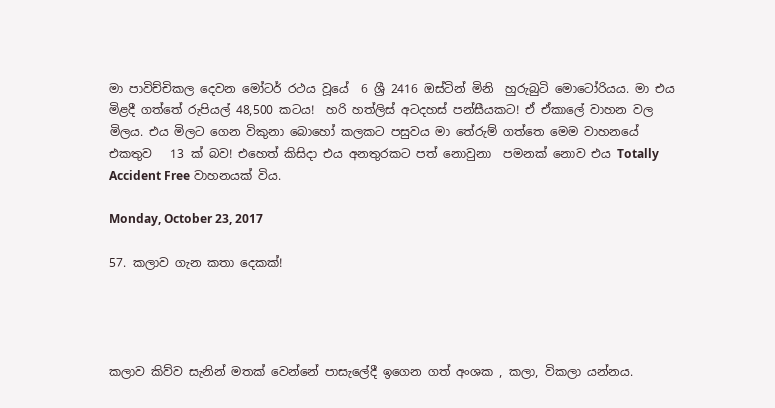මා පාවිච්චිකල දෙවන මෝටර් රථය වූයේ  6 ශ්‍රී 2416 ඔස්ටින් මිනි  හුරුබුටි මොටෝරියය. මා එය මිළදී ගත්තේ රුපියල් 48,500 කටය!  හරි හත්ලිස් අටදහස් පන්සීයකට! ඒ ඒකාලේ වාහන වල මිලය. එය මිලට ගෙන විකුනා බොහෝ කලකට පසුවය මා තේරුම් ගත්තෙ මෙම වාහනයේ එකතුව   13 ක් බව! එහෙත් කිසිදා එය අනතුරකට පත් නොවුනා  පමනක් නොව එය Totally Accident Free වාහනයක් විය.

Monday, October 23, 2017

57. කලාව ගැන කතා දෙකක්!




කලාව කිව්ව සැනින් මතක් වෙන්නේ පාසැලේදී ඉගෙන ගත් අංශක , කලා, විකලා යන්නය.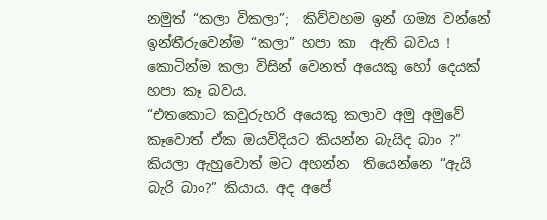නමුත් “කලා විකලා”;  කිව්වහම ඉන් ගම්‍ය වන්නේ ඉන්තීරුවෙන්ම “කලා” හපා කා  ඇති බවය ! කොටින්ම කලා විසින් වෙනත් අයෙකු හෝ දෙයක් හපා කෑ බවය.
“එතකොට කවුරුහරි අයෙකු කලාව අමු අමුවේ කෑවොත් ඒක ඔයවිදියට කියන්න බැයිද බාං ?” කියලා ඇහුවොත් මට අහන්න  තියෙන්නෙ “ඇයි බැරි බාං?” කියාය. අද අපේ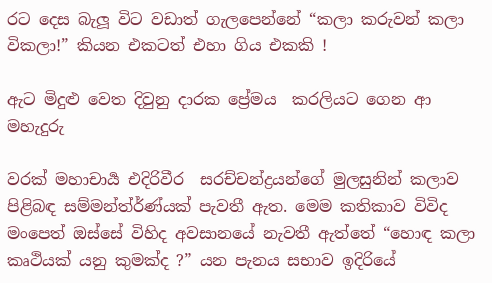රට දෙස බැලූ විට වඩාත් ගැලපෙන්නේ “කලා කරුවන් කලා විකලා!” කියන එකටත් එහා ගිය එකකි !

ඇට මිදුළු වෙත දිවුනු දාරක ප්‍රේමය  කරලියට ගෙන ආ මහැදුරු

වරක් මහාචාර්‍ය එදිරිවීර  සරච්චන්ද්‍රයන්ගේ මුලසුනින් කලාව පිළිබඳ සම්මන්ත්ර්ණ්යක් පැවතී ඇත. මෙම කතිකාව විවිද මංපෙත් ඔස්සේ විහිද අවසානයේ නැවතී ඇත්තේ “හොඳ කලා කෘථියක් යනු කුමක්ද ?” යන පැනය සභාව ඉදිරියේ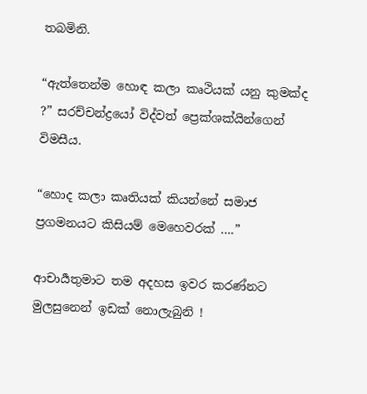තබමිනි.

“ඇත්තෙන්ම හොඳ කලා කෘථියක් යනු කුමක්ද ?” සරච්චන්ද්‍රයෝ විද්වත් ප්‍රෙක්ශක්යින්ගෙන් විමසීය.

“හොද කලා කෘතියක් කියන්නේ සමාජ ප්‍රගමනයට කිසියම් මෙහෙවරක් ….”

ආචාර්‍යතුමාට තම අදහස ඉවර කරණ්නට මුලසුනෙන් ඉඩක් නොලැබුනි !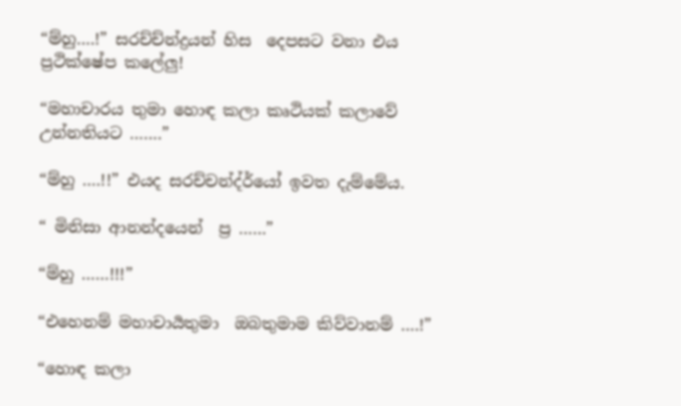“ම්හු….!” සරච්ච්න්ද්‍රයන් හිස  දෙපසට වනා එය ප්‍රථික්ෂේප කලේලු!

“මහාචාරය තුමා හොඳ කලා කෘථියක් කලාවේ උන්නතියට …….”

“ම්හු ….!!” එයද සරච්චන්ද්ර්යෝ ඉවත දැම්මේය.

“ මිනිසා ආනන්දයෙන්  ප්‍ර ……”

“ම්හු ……!!!”

“එහෙනම් මහාචාර්‍යතුමා  ඔබතුමාම කිව්වානම් ….!”

“හොඳ කලා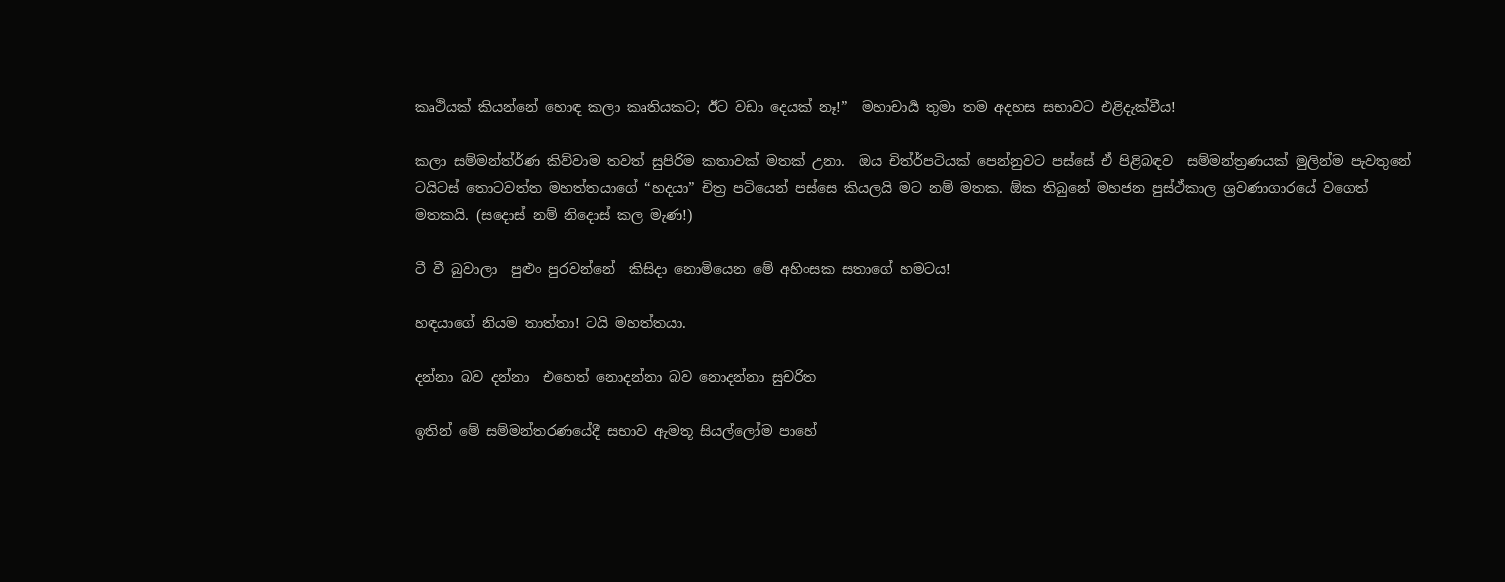කෘථියක් කියන්නේ හොඳ කලා කෘතියකට; ඊට වඩා දෙයක් නෑ!”  මහාචාර්‍ය තුමා තම අදහස සභාවට එළිදැක්වීය!

කලා සම්මන්ත්ර්ණ කිව්වාම තවත් සුපිරිම කතාවක් මතක් උනා.  ඔය චිත්ර්පටියක් පෙන්නුවට පස්සේ ඒ පිළිබඳව  සම්මන්ත්‍රණයක් මුලින්ම පැවතුනේ ටයිටස් තොටවත්ත මහත්තයාගේ “හදයා” චිත්‍ර පටියෙන් පස්සෙ කියලයි මට නම් මතක. ඕක තිබුනේ මහජන පුස්ථ්කාල ශ්‍රවණාගාරයේ වගෙත් මතකයි. (සදොස් නම් නිදොස් කල මැණ!)

ටී වී බුවාලා  පුළුං පුරවන්නේ  කිසිදා නොමියෙන මේ අහිංසක සතාගේ හමටය!

හඳයාගේ නියම තාත්තා! ටයි මහත්තයා.

දන්නා බව දන්නා  එහෙත් නොදන්නා බව නොදන්නා සුචරිත

ඉතින් මේ සම්මන්තරණයේදී සභාව ඇමතූ සියල්ලෝම පාහේ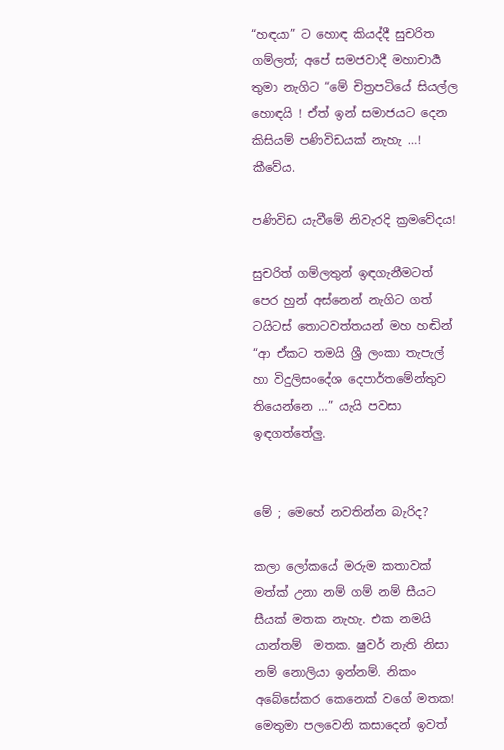“හඳයා” ට හොඳ කියද්දී සුචරිත ගම්ලත්; අපේ සමජවාදී මහාචාර්‍ය තුමා නැගිට “මේ චිත්‍රපටියේ සියල්ල හොඳයි ! ඒත් ඉන් සමාජයට දෙන කිසියම් පණිවිඩයක් නැහැ …! කීවේය.

පණිවිඩ යැවීමේ නිවැරදි ක්‍රමවේදය!

සුචරිත් ගම්ලතුන් ඉඳගැනීමටත් පෙර හුන් අස්නෙන් නැගිට ගත් ටයිටස් තොටවත්තයන් මහ හඬින්  “ආ ඒකට තමයි ශ්‍රී ලංකා තැපැල් හා විදුලිසංදේශ දෙපාර්තමේන්තුව තියෙන්නෙ …” යැයි පවසා ඉඳගත්තේලු.


මේ ; මෙහේ නවතින්න බැරිද?

කලා ලෝකයේ මරුම කතාවක් මත්ක් උනා නම් ගම් නම් සීයට සීයක් මතක නැහැ. එක නමයි යාන්තම්  මතක. ෂුවර් නැති නිසා නම් නොලියා ඉන්නම්. නිකං අබේසේකර කෙනෙක් වගේ මතක! මෙතුමා පලවෙනි කසාදෙන් ඉවත්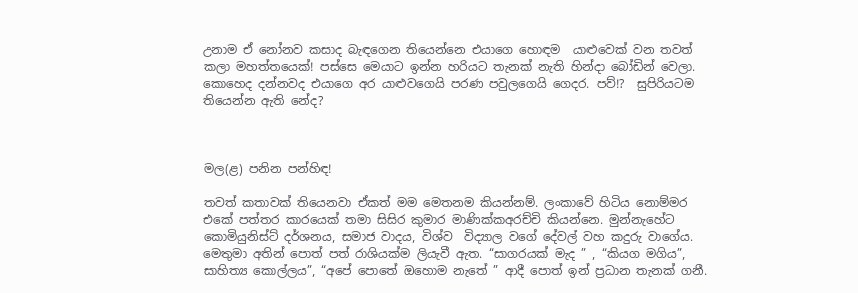උනාම ඒ නෝනව කසාද බැඳගෙන තියෙන්නෙ එයාගෙ හොඳම  යාළුවෙක් වන තවත් කලා මහත්තයෙක්! පස්සෙ මෙයාට ඉන්න හරියට තැනක් නැති හින්දා බෝඩින් වෙලා. කොහෙද දන්නවද එයාගෙ අර යාළුවගෙයි පරණ පවුලගෙයි ගෙදර. පව්!?  සුපිරියටම තියෙන්න ඇති නේද?



මල(ළ) පනින පන්හිඳ!

තවත් කතාවක් තියෙනවා ඒකත් මම මෙතනම කියන්නම්. ලංකාවේ හිටිය නොම්මර එකේ පත්තර කාරයෙක් තමා සිසිර කුමාර මාණික්කඅරච්චි කියන්නෙ. මුන්නැහේට කොමියුනිස්ට් දර්ශනය, සමාජ වාදය, විශ්ව  විද්‍යාල වගේ දේවල් වහ කදුරු වාගේය. මෙතුමා අතින් පොත් පත් රාශියක්ම ලියැවී ඇත. “සාගරයක් මැද ” , “කියග මගිය”, සාහිත්‍ය කොල්ලය”, “අපේ පොතේ ඔහොම නැතේ ” ආදී පොත් ඉන් ප්‍රධාන තැනක් ගනී.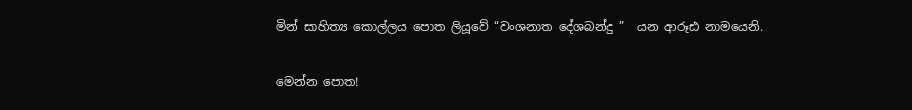මින් සාහිත්‍ය කොල්ලය පොත ලියූවේ “වංශනාත දේශබන්දු ”  යන ආරූඪ නාමයෙනි.

මෙන්න පොත!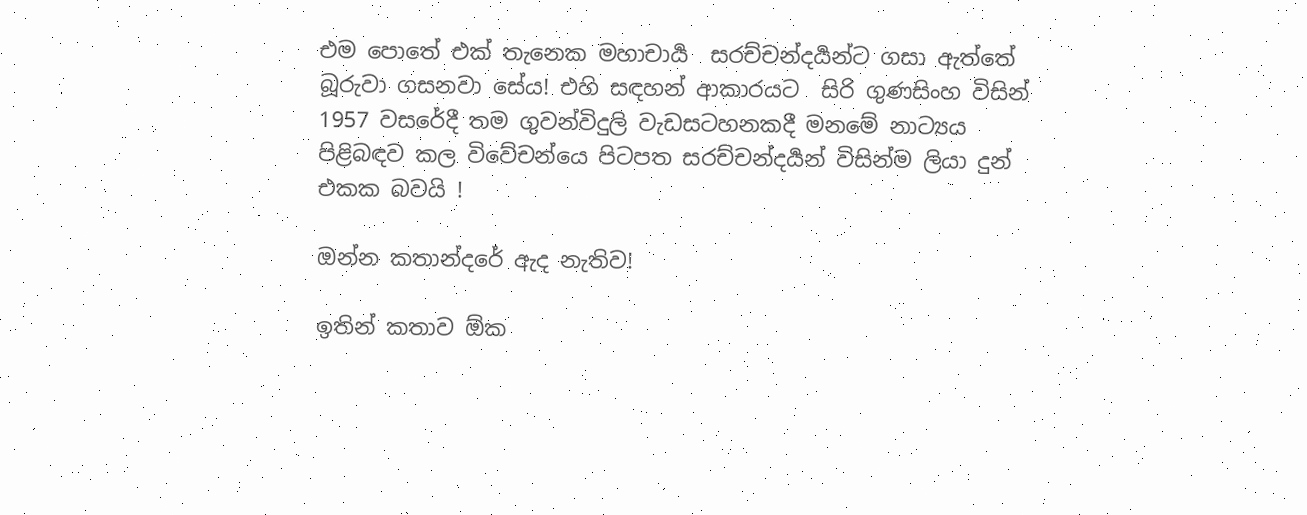එම පොතේ එක් තැනෙක මහාචාර්‍ය  සරච්චන්දර්‍යන්ට ගසා ඇත්තේ බූරුවා ගසනවා සේය! එහි සඳහන් ආකාරයට  සිරි ගුණසිංහ විසින් 1957 වසරේදී තම ගුවන්විදුලි වැඩසටහනකදී මනමේ නාට්‍යය පිළිබඳව කල විවේචන්යෙ පිටපත සරච්චන්දර්‍යන් විසින්ම ලියා දුන් එකක බවයි !

ඔන්න කතාන්දරේ ඇද නැතිව!

ඉතින් කතාව ඕක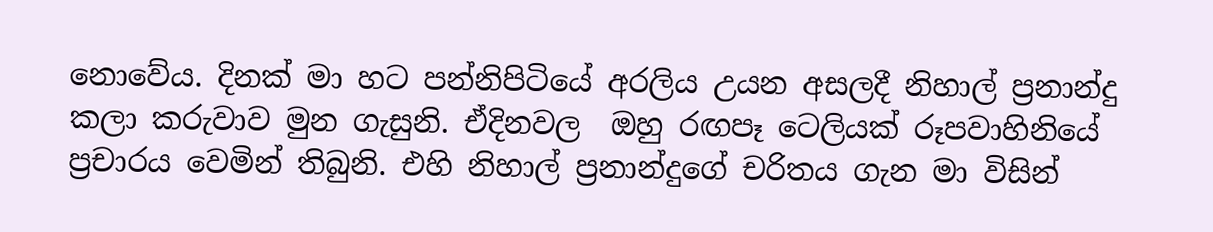නොවේය. දිනක් මා හට පන්නිපිටියේ අරලිය උයන අසලදී නිහාල් ප්‍රනාන්දු කලා කරුවාව මුන ගැසුනි. ඒදිනවල  ඔහු රඟපෑ ටෙලියක් රූපවාහිනියේ ප්‍රචාරය වෙමින් තිබුනි. එහි නිහාල් ප්‍රනාන්දුගේ චරිතය ගැන මා විසින්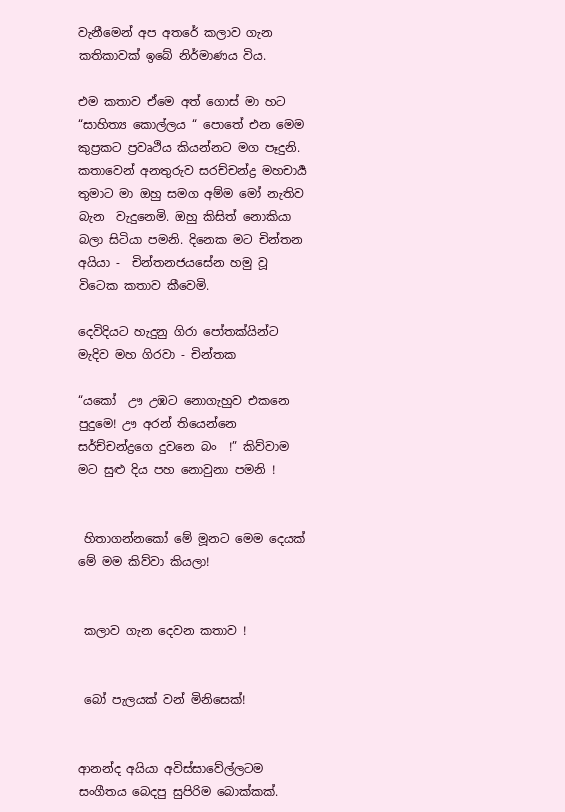වැනීමෙන් අප අතරේ කලාව ගැන කතිකාවක් ඉබේ නිර්මාණය විය.

එම කතාව ඒමෙ අත් ගොස් මා හට  “සාහිත්‍ය කොල්ලය “ පොතේ එන මෙම කුප්‍රකට ප්‍රවෘථිය කියන්නට මග පෑදුනි. කතාවෙන් අනතුරුව සරච්චන්ද්‍ර මහචාර්‍ය තුමාට මා ඔහු සමග අම්ම මෝ නැතිව බැන  වැදුනෙමි. ඔහු කිසිත් නොකියා බලා සිටියා පමනි. දිනෙක මට චින්තන අයියා -  චින්තනජයසේන හමු වූ විටෙක කතාව කීවෙමි.

දෙවිදියට හැදුනු ගිරා පෝතක්යින්ට මැදිව මහ ගිරවා - චින්තක

“යකෝ  ඌ උඹට නොගැහුව එකනෙ පුදුමෙ! ඌ අරන් තියෙන්නෙ සර්ච්චන්ද්‍රගෙ දුවනෙ බං  !” කිව්වාම මට සුළු දිය පහ නොවුනා පමනි !


 හිතාගන්නකෝ මේ මූනට මෙම දෙයක් මේ මම කිව්වා කියලා!


 කලාව ගැන දෙවන කතාව !


 බෝ පැලයක් වන් මිනිසෙක්!


ආනන්ද අයියා අවිස්සාවේල්ලටම සංගීතය බෙදපු සුපිරිම බොක්කක්.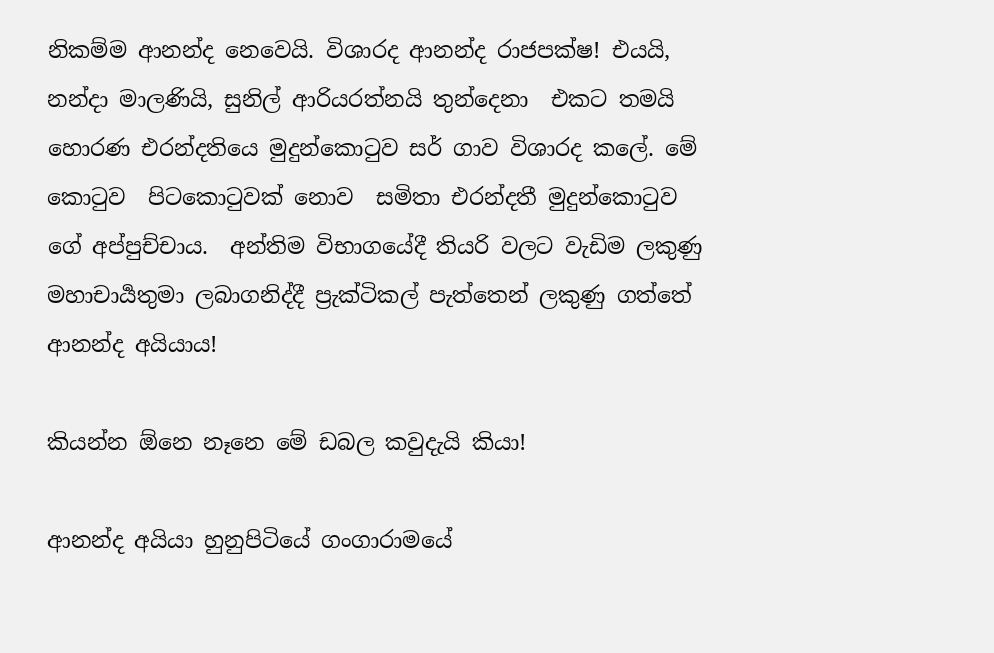නිකම්ම ආනන්ද නෙවෙයි. විශාරද ආනන්ද රාජපක්ෂ! එයයි, නන්දා මාලණියි, සුනිල් ආරියරත්නයි තුන්දෙනා  එකට තමයි හොරණ එරන්දතියෙ මුදුන්කොටුව සර් ගාව විශාරද කලේ. මේ කොටුව  පිටකොටුවක් නොව  සමිතා එරන්දතී මුදුන්කොටුව ගේ අප්පුච්චාය.  අන්තිම විභාගයේදී තියරි වලට වැඩිම ලකුණු මහාචාර්‍යතුමා ලබාගනිද්දී ප්‍රැක්ටිකල් පැත්තෙන් ලකුණු ගත්තේ ආනන්ද අයියාය!

කියන්න ඕනෙ නෑනෙ මේ ඩබල කවුදැයි කියා!

ආනන්ද අයියා හුනුපිටියේ ගංගාරාමයේ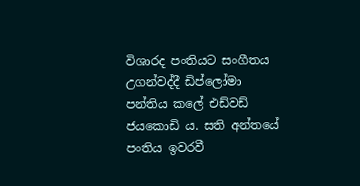විශාරද පංතියට සංගීතය උගන්වද්දී ඩිප්ලෝමා පන්තිය කලේ එඩ්වඩ් ජයකොඩි ය. සති අන්තයේ පංතිය ඉවරවී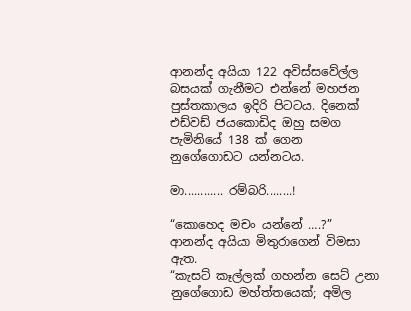ආනන්ද අයියා 122 අවිස්සවේල්ල බසයක් ගැනීමට එන්නේ මහජන පුස්තකාලය ඉදිරි පිටටය. දිනෙක් එඩ්වඩ් ජයකොඩිද ඔහු සමග පැමිනියේ 138 ක් ගෙන නුගේගොඩට යන්නටය.

මා............ රම්බරි........!

“කොහෙද මචං යන්නේ ….?” ආනන්ද අයියා මිතුරාගෙන් විමසා ඇත.
“කැසට් කෑල්ලක් ගහන්න සෙට් උනා නුගේගොඩ මහ්ත්තයෙක්; අමිල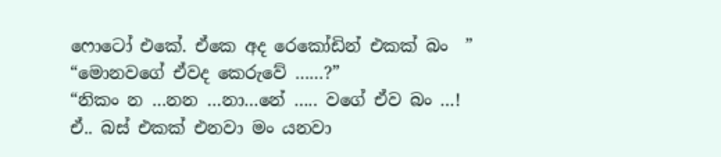ෆොටෝ එකේ. ඒකෙ අද රෙකෝඩින් එකක් බං  ”
“මොනවගේ ඒවද කෙරුවේ ……?”
“නිකං න …නන …නා…නේ ….. වගේ ඒව බං …! ඒ.. බස් එකක් එනවා මං යනවා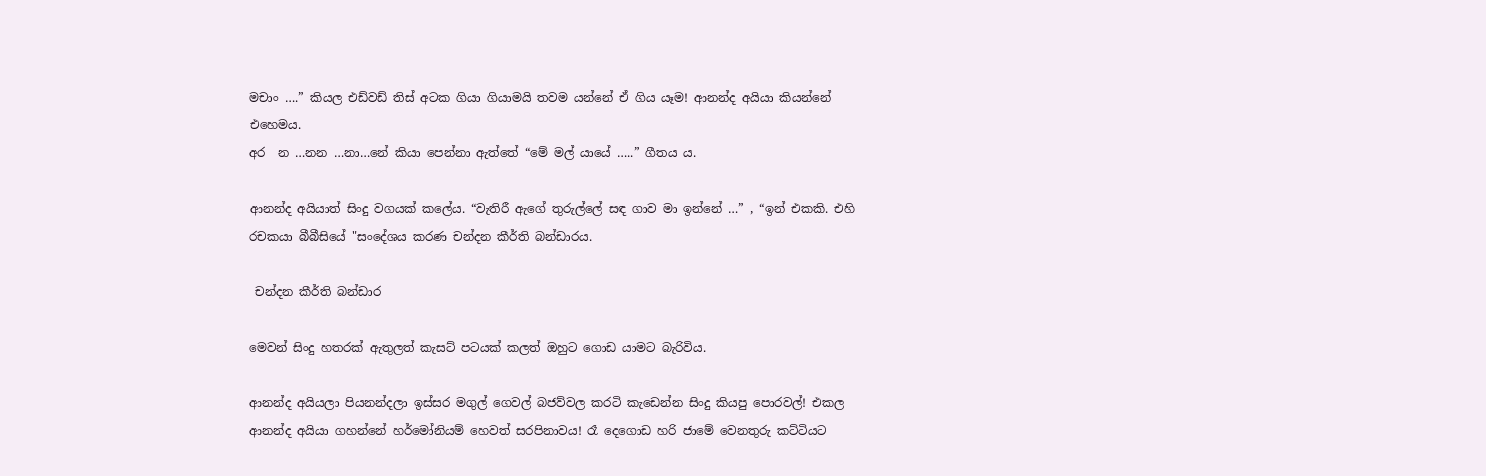මචාං ….” කියල එඩ්වඩ් තිස් අටක ගියා ගියාමයි තවම යන්නේ ඒ ගිය යෑම! ආනන්ද අයියා කියන්නේ එහෙමය.
අර  න …නන …නා…නේ කියා පෙන්නා ඇත්තේ “මේ මල් යායේ …..” ගීතය ය.

ආනන්ද අයියාත් සිංදු වගයක් කලේය. “වැතිරී ඇගේ තුරුල්ලේ සඳ ගාව මා ඉන්නේ …” , “ඉන් එකකි. එහි රචකයා බීබීසියේ "සංදේශය කරණ චන්දන කීර්ති බන්ඩාරය.

 චන්දන කීර්ති බන්ඩාර

මෙවන් සිංදු හතරක් ඇතුලත් කැසට් පටයක් කලත් ඔහුට ගොඩ යාමට බැරිවිය.

ආනන්ද අයියලා පියනන්දලා ඉස්සර මගුල් ගෙවල් බජව්වල කරටි කැඩෙන්න සිංදු කියපු පොරවල්‍! එකල ආනන්ද අයියා ගහන්නේ හර්මෝනියම් හෙවත් සරපිනාවය! රෑ දෙගොඩ හරි ජාමේ වෙනතුරු කට්ටියට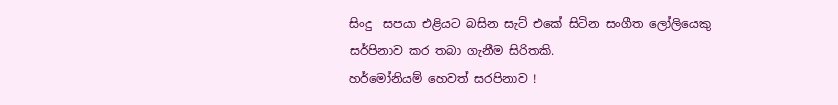සිංදු  සපයා එළියට බසින සැට් එකේ සිටින සංගීත ලෝලියෙකු සර්පිනාව කර තබා ගැනීම සිරිතකි.
හර්මෝනියම් හෙවත් සරපිනාව !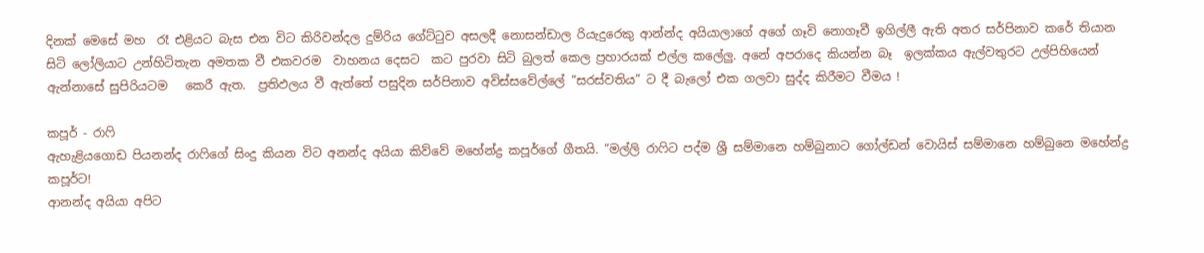දිනක් මෙසේ මහ  රෑ එළියට බැස එන විට කිරිවන්දල දුම්රිය ගේට්ටුව අසලදී නොසන්ඩාල රියැදුරෙකු ආන්න්ද අයියාලාගේ අගේ ගෑවි නොගෑවී ඉගිල්ලී ඇති අතර සර්පිනාව කරේ තියාන සිටි ලෝලියාට උන්හිටිතැන අමතක වී එකවරම  වාහනය දෙසට  කට පුරවා සිටි බුලත් කෙල ප්‍රහාරයක් එල්ල කලේලු. අනේ අපරාදෙ කියන්න බෑ  ඉලක්කය ඇල්වතුරට උල්පිහියෙන් ඇන්නාසේ සුපිරියටම   කෙරී ඇත.  ප්‍රතිඵලය වී ඇත්තේ පසුදින සර්පිනාව අවිස්සවේල්ලේ “සරස්වතිය” ට දී බැලෝ එක ගලවා සුද්ද කිරීමට වීමය !

කපූර් - රාෆි
ඇහැළියගොඩ පියනන්ද රාෆිගේ සිංදු කියන විට අනන්ද අයියා කිව්වේ මහේන්ද්‍ර කපූර්ගේ ගීතයි. “මල්ලි රාෆිට පද්ම ශ්‍රී සම්මානෙ හම්බුනාට ගෝල්ඩන් වොයිස් සම්මානෙ හම්බුනෙ මහේන්ද්‍ර  කපූර්ට!
ආනන්ද අයියා අපිට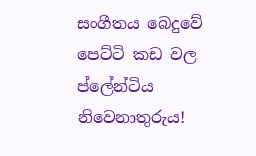සංගීතය බෙදුවේ පෙට්ටි කඩ වල ප්ලේන්ටිය නිවෙනාතුරුය!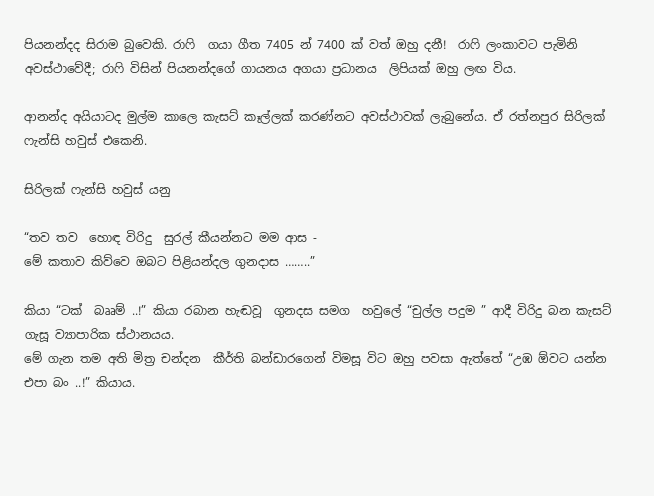පියනන්දද සිරාම බුවෙකි. රාෆි  ගයා ගීත 7405 න් 7400 ක් වත් ඔහු දනී!  රාෆි ලංකාවට පැමිනි අවස්ථාවේදී; රාෆි විසින් පියනන්දගේ ගායනය අගයා ප්‍රධානය  ලිපියක් ඔහු ලඟ විය.

ආනන්ද අයියාටද මුල්ම කාලෙ කැසට් කෑල්ලක් කරණ්නට අවස්ථාවක් ලැබුනේය. ඒ රත්නපුර සිරිලක් ෆැන්සි හවුස් එකෙනි.

සිරිලක් ෆැන්සි හවුස් යනු

“තව තව  හොඳ විරිදු  සුරල් කීයන්නට මම ආස -                                                                                           මේ කතාව කිව්වෙ ඔබට පිළියන්දල ගුනදාස ……..”

කියා “ටක්  බෲම් ..!” කියා රබාන හැඬවූ  ගුනදස සමග  හවුලේ “චුල්ල පදුම ” ආදී විරිදු බන කැසට් ගැසූ ව්‍යාපාරික ස්ථානයය.
මේ ගැන තම අති මිත්‍ර චන්දන  කීර්ති බන්ඩාරගෙන් විමසූ විට ඔහු පවසා ඇත්තේ “උඹ ඕවට යන්න එපා බං ..!” කියාය.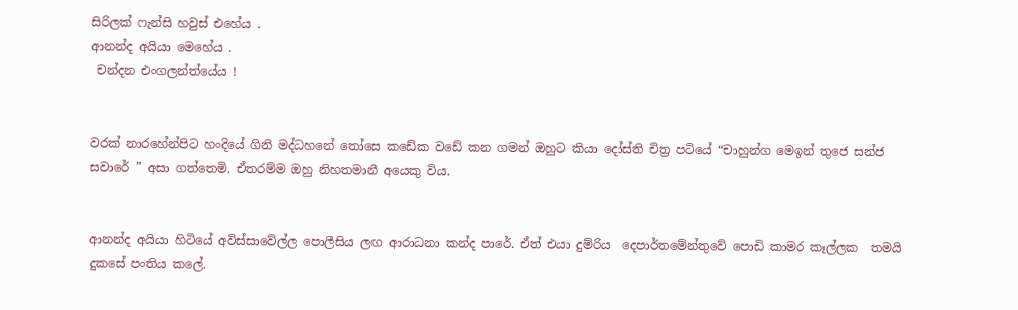සිරිලක් ෆැන්සි හවුස් එහේය .
ආනන්ද අයියා මෙහේය .
 චන්දන එංගලන්ත්යේය !


වරක් නාරහේන්පිට හංදියේ ගිනි මද්ධහනේ තෝසෙ කඩේක වඩේ කන ගමන් ඔහුට කියා දෝස්ති චිත්‍ර පටියේ “චාහුන්ග මෙඉන් තුජෙ සන්ජ සවාරේ ” අසා ගත්තෙමි. ඒතරම්ම ඔහු නිහතමානී අයෙකු විය.


ආනන්ද අයියා හිටියේ අවිස්සාවේල්ල පොලීසිය ලඟ ආරාධනා කන්ද පාරේ. ඒත් එයා දුම්රිය  දෙපාර්තමේන්තුවේ පොඩි කාමර කෑල්ලක  තමයි දුකසේ පංතිය කලේ.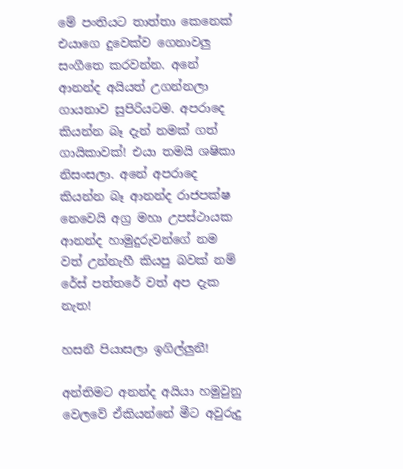මේ පංතියට තාත්තා කෙනෙක් එයාගෙ දුවෙක්ව ගෙනාවලු සංගීතෙ කරවන්න. අනේ ආනන්ද අයියත් උගන්නලා ගායනාව සුපිරියටම. අපරාදෙ කියන්න බෑ දැන් නමක් ගත් ගායිකාවක්! එයා තමයි ශෂිකා නිසංසලා. අනේ අපරාදෙ කියන්න බෑ ආනන්ද රාජපක්ෂ නෙවෙයි අග්‍ර මහා උපස්ථායක ආනන්ද හාමුදුරුවන්ගේ නම වත් උන්නැහී කියපු බවක් නම් රේස් පත්තරේ වත් අප දැක නැත!

හසනී පියාසලා ඉගිල්ලුනී!

අන්තිමට අනන්ද අයියා හමුවුනු වෙලවේ ඒකියන්නේ මීට අවුරුදු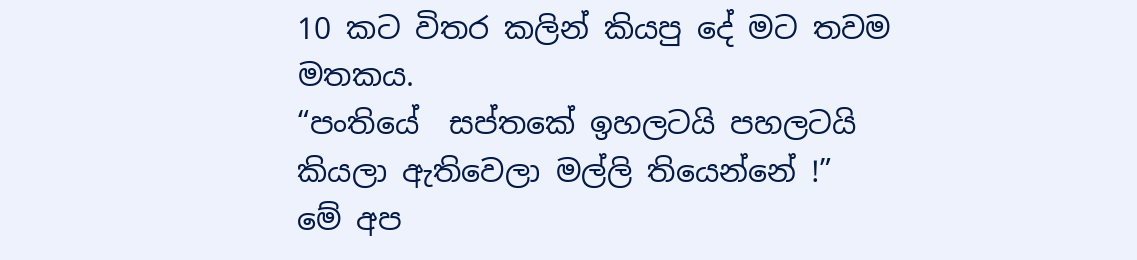10 කට විතර කලින් කියපු දේ මට තවම මතකය.
“පංතියේ  සප්තකේ ඉහලටයි පහලටයි කියලා ඇතිවෙලා මල්ලි තියෙන්නේ !”
මේ අප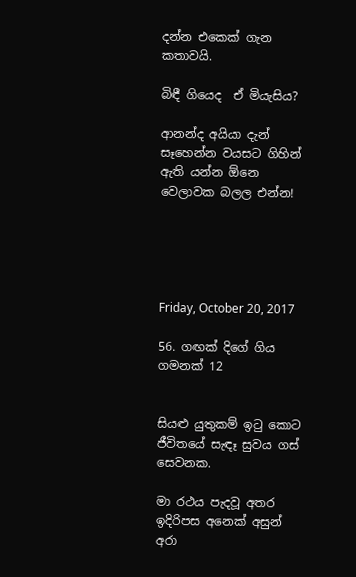දන්න එකෙක් ගැන කතාවයි.

බිඳී ගියෙද  ඒ මියැසිය?

ආනන්ද අයියා දැන් සෑහෙන්න වයසට ගිහින් ඇති යන්න ඕනෙ වෙලාවක බලල එන්න!





Friday, October 20, 2017

56. ගඟක් දිගේ ගිය ගමනක් 12


සියළු යුතුකම් ඉටු කොට ජීවිතයේ සැඳෑ සුවය ගස්  සෙවනක.

මා රථය පැදවූ අතර ඉදිරිපස අනෙක් අසුන්  අරා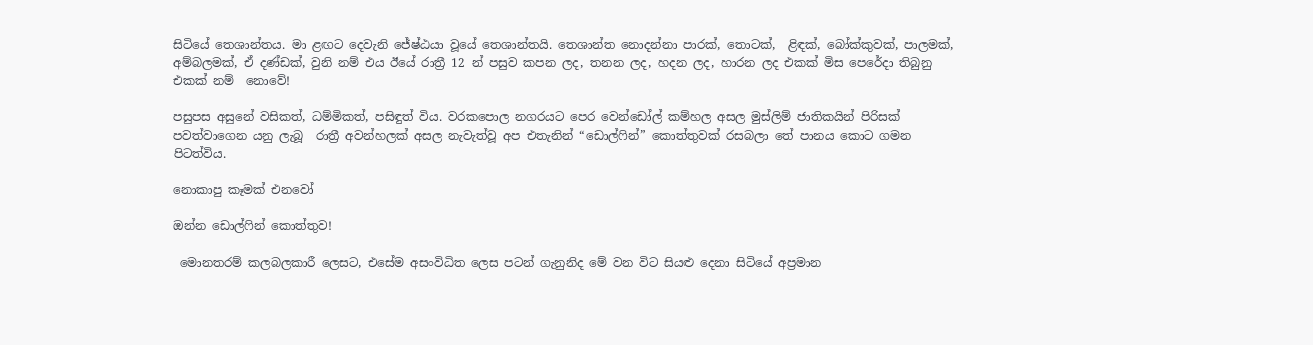සිටියේ තෙශාන්තය. මා ළඟට දෙවැනි ජේෂ්ඨයා වූයේ තෙශාන්තයි. තෙශාන්ත නොදන්නා පාරක්, තොටක්,  ළිඳක්, බෝක්කුවක්, පාලමක්, අම්බලමක්, ඒ දණ්ඩක්, වුනි නම් එය ඊයේ රාත්‍රී 12 න් පසුව කපන ලද, තනන ලද, හදන ලද, හාරන ලද එකක් මිස පෙරේදා තිබුනු එකක් නම්  නොවේ!

පසුපස අසුනේ වසිකත්, ධම්මිකත්, පසිඳුත් විය. වරකපොල නගරයට පෙර වෙන්ඩෝල් කම්හල අසල මුස්ලිම් ජාතිකයින් පිරිසක් පවත්වාගෙන යනු ලැබූ  රාත්‍රී අවන්හලක් අසල නැවැත්වූ අප එතැනින් “ඩොල්ෆින්” කොත්තුවක් රසබලා තේ පානය කොට ගමන පිටත්විය.

නොකාපු කෑමක් එනවෝ

ඔන්න ඩොල්ෆින් කොත්තුව!

 මොනතරම් කලබලකාරී ලෙසට, එසේම අසංවිධිත ලෙස පටන් ගැනුනිද මේ වන විට සියළු දෙනා සිටියේ අප්‍රමාන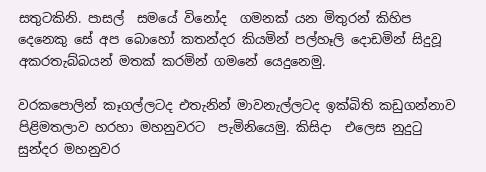සතුටකිනි. පාසල්  සමයේ විනෝද  ගමනක් යන මිතුරන් කිහිප දෙනෙකු සේ අප බොහෝ කතන්දර කියමින් පල්හෑලි දොඩමින් සිදුවූ  අකරතැබ්බයන් මතක් කරමින් ගමනේ යෙදුනෙමු.

වරකපොලින් කෑගල්ලටද එතැනින් මාවනැල්ලටද ඉක්බිති කඩුගන්නාව පිළිමතලාව හරහා මහනුවරට  පැමිනියෙමු. කිසිදා  එලෙස නුදුටු සුන්දර මහනුවර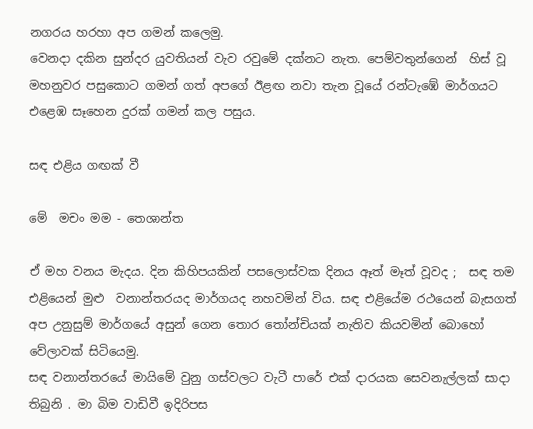නගරය හරහා අප ගමන් කලෙමු.
වෙනදා දකින සුන්දර යුවතියන් වැව රවුමේ දක්නට නැත. පෙම්වතුන්ගෙන්  හිස් වූ මහනුවර පසුකොට ගමන් ගත් අපගේ ඊළඟ නවා තැන වූයේ රන්ටැඹේ මාර්ගයට එළෙඹ සෑහෙන දුරක් ගමන් කල පසුය.

සඳ එළිය ගඟක් වී

මේ  මචං මම - තෙශාන්ත

ඒ මහ වනය මැදය. දින කිහිපයකින් පසලොස්වක දිනය ඈත් මෑත් වූවද ;  සඳ තම එළියෙන් මුළු  වනාන්තරයද මාර්ගයද නහවමින් විය. සඳ එළියේම රථයෙන් බැසගත් අප උනුසුම් මාර්ගයේ අසුන් ගෙන තොර තෝන්චියක් නැතිව කියවමින් බොහෝ වේලාවක් සිටියෙමු.
සඳ වනාන්තරයේ මායිමේ වුනු ගස්වලට වැටී පාරේ එක් දාරයක සෙවනැල්ලක් සාදා තිබුනි . මා බිම වාඩිවී ඉදිරිපස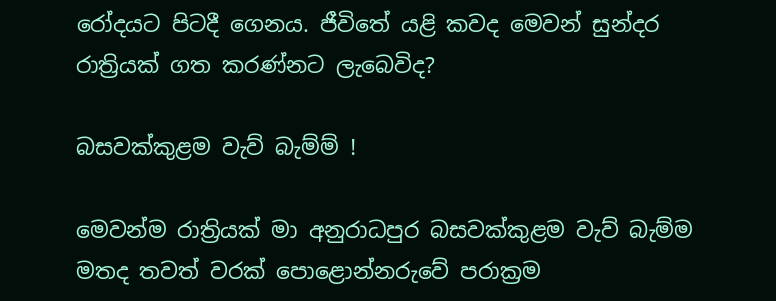රෝදයට පිටදී ගෙනය. ජීවිතේ යළි කවද මෙවන් සුන්දර  රාත්‍රියක් ගත කරණ්නට ලැබෙවිද?

බසවක්කුළම වැව් බැම්ම් !

මෙවන්ම රාත්‍රියක් මා අනුරාධපුර බසවක්කුළම වැව් බැම්ම මතද තවත් වරක් පොළොන්නරුවේ පරාක්‍රම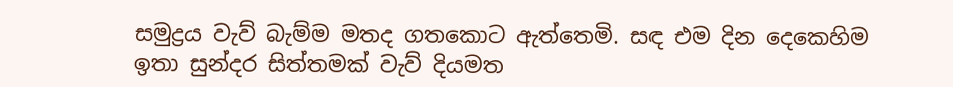සමුද්‍රය වැව් බැම්ම මතද ගතකොට ඇත්තෙමි. සඳ එම දින දෙකෙහිම  ඉතා සුන්දර සිත්තමක් වැව් දියමත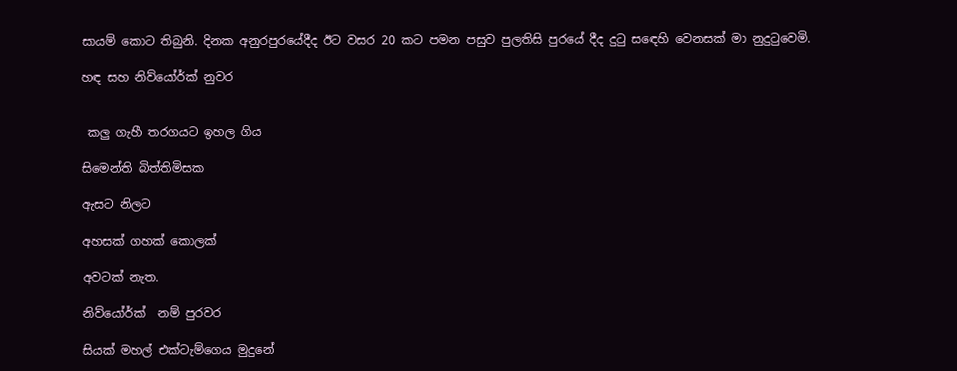සායම් කොට තිබුනි. දිනක අනුරපුරයේදීද ඊට වසර 20 කට පමන පසුව පුලතිසි පුරයේ දීද දුටු සඳෙහි වෙනසක් මා නුදුටුවෙමි.

හඳ සහ නිව්යෝර්ක් නුවර


 කලු ගැහී තරගයට ඉහල ගිය

සිමෙන්ති බිත්තිමිසක

ඇසට නිලට

අහසක් ගහක් කොලක්

අවටක් නැත.

නිව්යෝර්ක්  නම් පුරවර

සියක් මහල් එක්ටැම්ගෙය මුදුනේ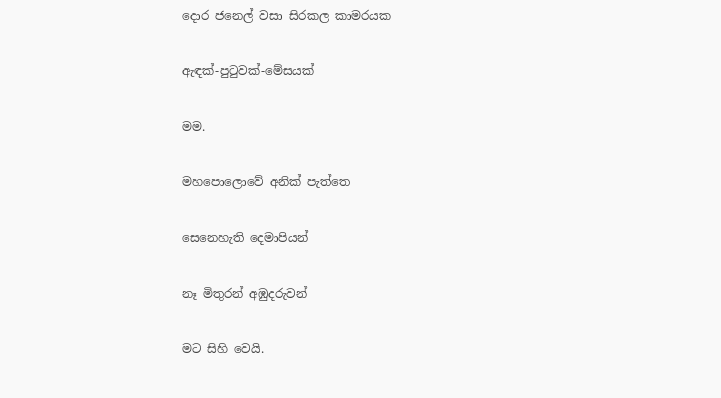දොර ජනෙල් වසා සිරකල කාමරයක

ඇඳක්-පුටුවක්-මේසයක්

මම.

මහපොලොවේ අනික් පැත්තෙ

සෙනෙහැති දෙමාපියන්

නෑ මිතුරන් අඹුදරුවන්

මට සිහි වෙයි.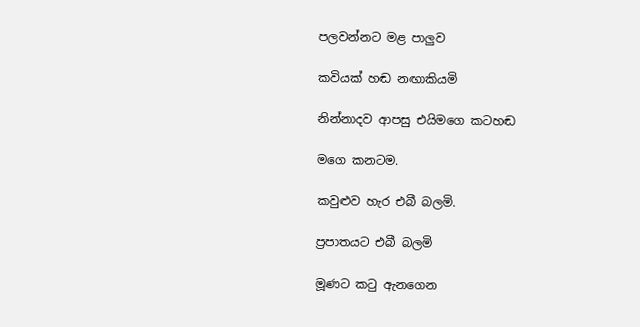පලවන්නට මළ පාලුව

කවියක් හඬ නඟාකියමි

නින්නාදව ආපසු එයිමගෙ කටහඬ

මගෙ කනටම.

කවුළුව හැර එබී බලමි.

ප්‍රපාතයට එබී බලමි

මූණට කටු ඇනගෙන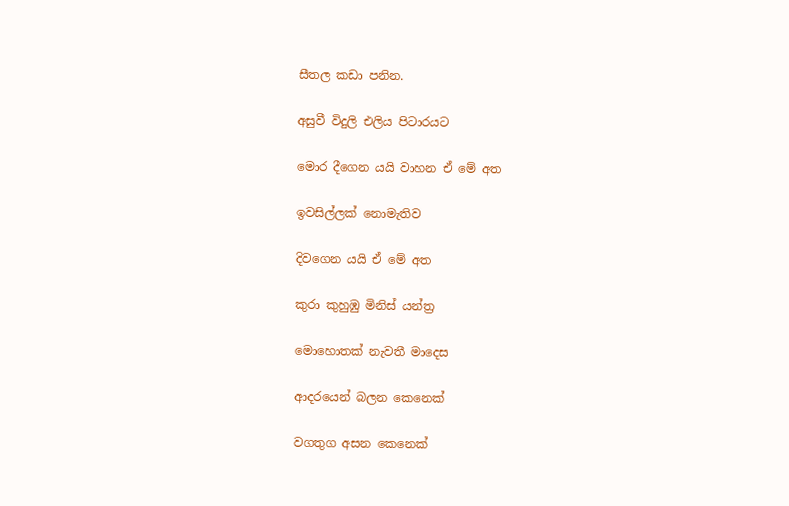සීතල කඩා පනින.

අසුවී විදුලි එලිය පිටාරයට

මොර දීගෙන යයි වාහන ඒ මේ අත

ඉවසිල්ලක් නොමැතිව

දිවගෙන යයි ඒ මේ අත

කුරා කුහුඹු මිනිස් යන්ත්‍ර

මොහොතක් නැවතී මාදෙස

ආදරයෙන් බලන කෙනෙක්

වගතුග අසන කෙනෙක්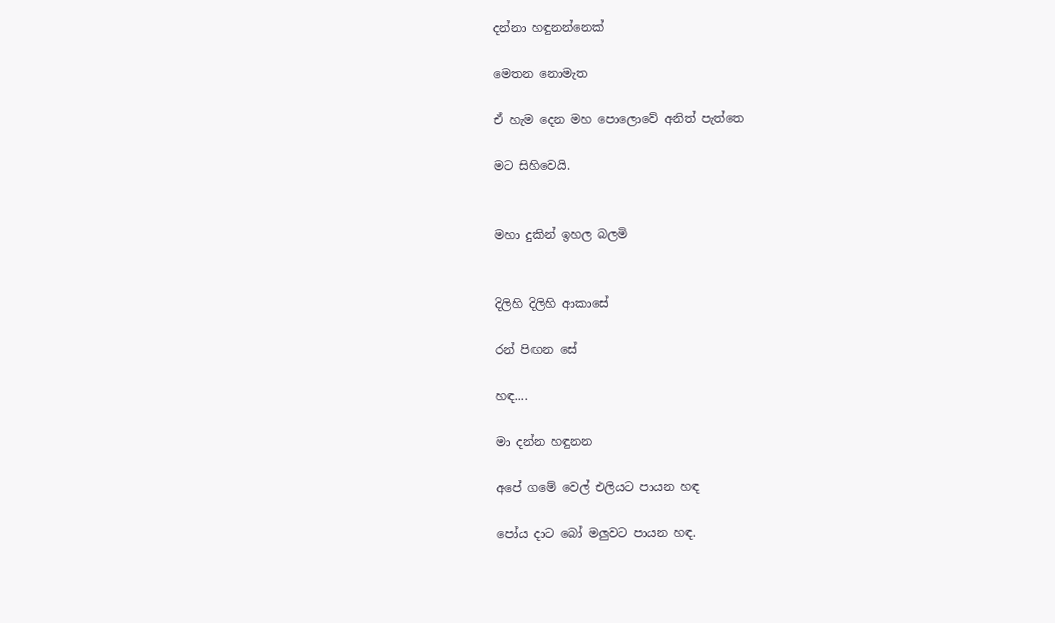දන්නා හඳුනන්නෙක්

මෙතන නොමැත

ඒ හැම දෙන මහ පොලොවේ අනිත් පැත්තෙ

මට සිහිවෙයි.


මහා දුකින් ඉහල බලමි


දිලිහි දිලිහි ආකාසේ

රන් පිඟන සේ

හඳ....

මා දන්න හඳුනන

අපේ ගමේ වෙල් එලියට පායන හඳ

පෝය දාට බෝ මලුවට පායන හඳ.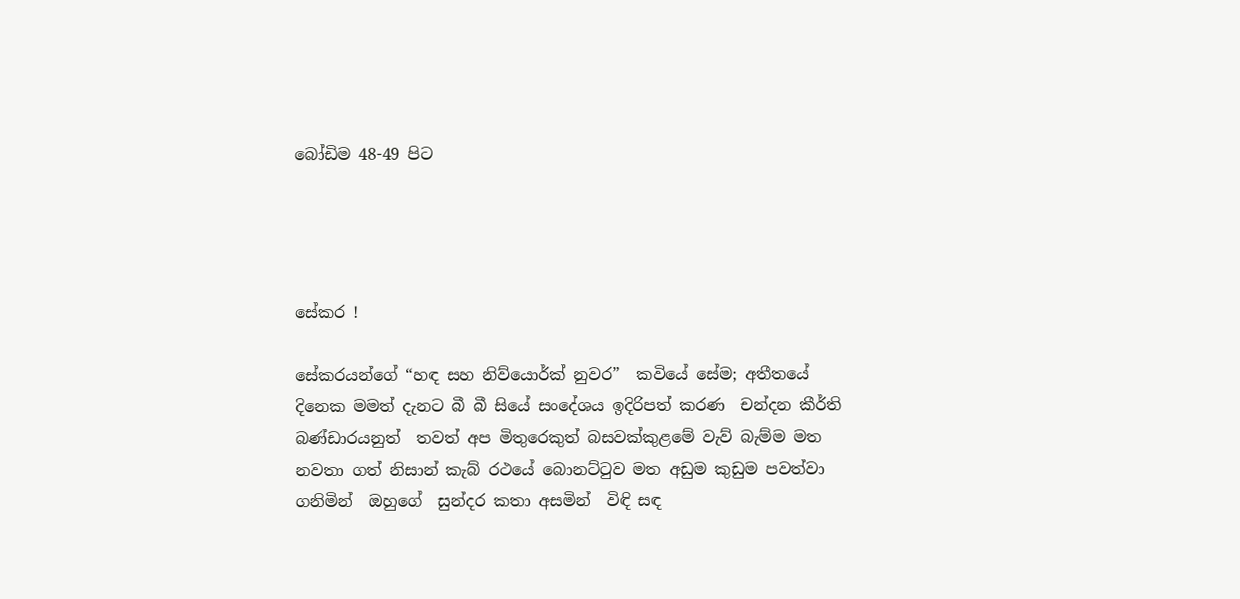බෝඩිම 48-49 පිට




සේකර !

සේකරයන්ගේ “හඳ සහ නිව්යොර්ක් නුවර”  කවියේ සේම; අතීතයේ දිනෙක මමත් දැනට බී බී සියේ සංදේශය ඉදිරිපත් කරණ  චන්දන කීර්ති බණ්ඩාරයනුත්  තවත් අප මිතුරෙකුත් බසවක්කුළමේ වැව් බැම්ම මත නවතා ගත් නිසාන් කැබ් රථයේ බොනට්ටුව මත අඩුම කුඩුම පවත්වා ගනිමින්  ඔහුගේ  සුන්දර කතා අසමින්  විඳි සඳ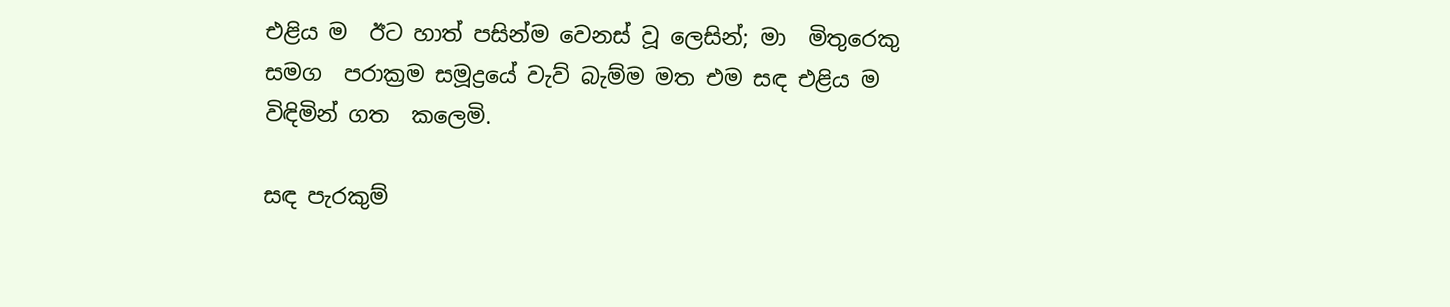එළිය ම  ඊට හාත් පසින්ම වෙනස් වූ ලෙසින්; මා  මිතුරෙකු  සමග  පරාක්‍රම සමූද්‍රයේ වැව් බැම්ම මත එම සඳ එළිය ම  විඳිමින් ගත  කලෙමි.

සඳ පැරකුම්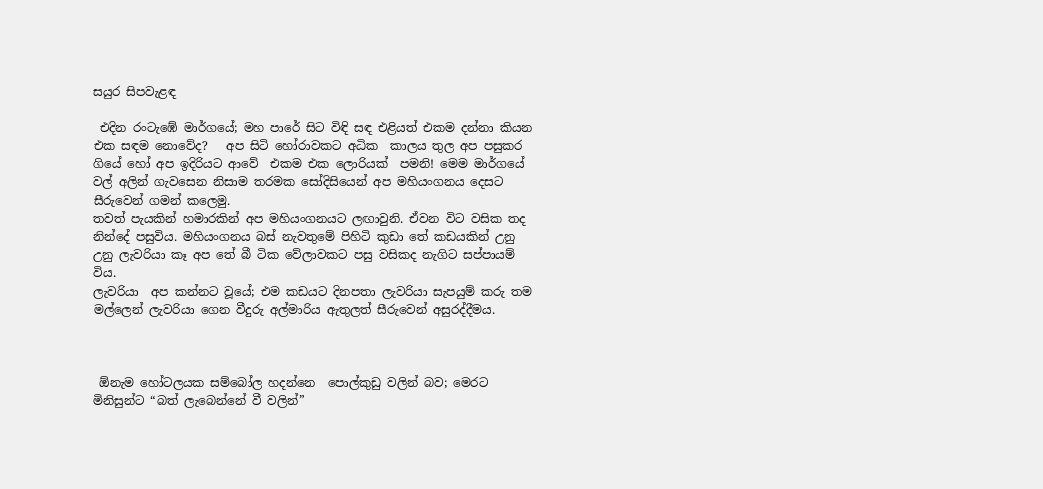සයුර සිපවැළඳ

 එදින රංටැඹේ මාර්ගයේ; මහ පාරේ සිට විඳි සඳ එළියත් එකම දන්නා කියන එක සඳම නොවේද?   අප සිටි හෝරාවකට අධික  කාලය තුල අප පසුකර ගියේ හෝ අප ඉදිරියට ආවේ  එකම එක ලොරියක්  පමනි! මෙම මාර්ගයේ වල් අලින් ගැවසෙන නිසාම තරමක සෝදිසියෙන් අප මහියංගනය දෙසට සීරුවෙන් ගමන් කලෙමු.
තවත් පැයකින් හමාරකින් අප මහියංගනයට ලඟාවුනි. ඒවන විට වසික තද නින්දේ පසුවිය. මහියංගනය බස් නැවතුමේ පිහිටි කුඩා තේ කඩයකින් උනු උනු ලැවරියා කෑ අප තේ බී ටික වේලාවකට පසු වසිකද නැගිට සප්පායම් විය.
ලැවරියා  අප කන්නට වූයේ; එම කඩයට දිනපතා ලැවරියා සැපයුම් කරු තම මල්ලෙන් ලැවරියා ගෙන වීදුරු අල්මාරිය ඇතුලත් සීරුවෙන් අසුරද්දීමය.



 ඕනැම හෝටලයක සම්බෝල හදන්නෙ  පොල්කුඩු වලින් බව; මෙරට මිනිසුන්ට “බත් ලැබෙන්නේ වී වලින්”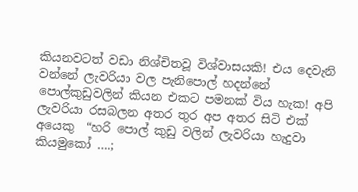කියනවටත් වඩා නිශ්චිතවූ විශ්වාසයකි! එය දෙවැනි වන්නේ ලැවරියා වල පැනිපොල් හදන්නේ පොල්කුඩුවලින් කියන එකට පමනක් විය හැක! අපි ලැවරියා රසබලන අතර තුර අප අතර සිටි එක් අයෙකු  “හරි පොල් කුඩු වලින් ලැවරියා හැදුවා කියමුකෝ ….;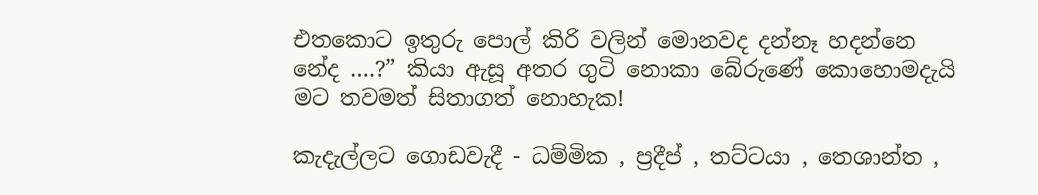එතකොට ඉතුරු පොල් කිරි වලින් මොනවද දන්නෑ හදන්නෙ  නේද ….?” කියා ඇසූ අතර ගුටි නොකා බේරුණේ කොහොමදැයි මට තවමත් සිතාගත් නොහැක!

කැදැල්ලට ගොඩවැදී - ධම්මික , ප්‍රදීප් , තට්ටයා , තෙශාන්ත ,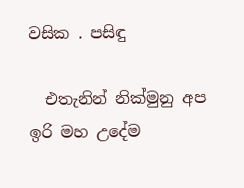වසික . පසිඳු

  එතැනින් නික්මුනු අප ඉරි මහ උදේම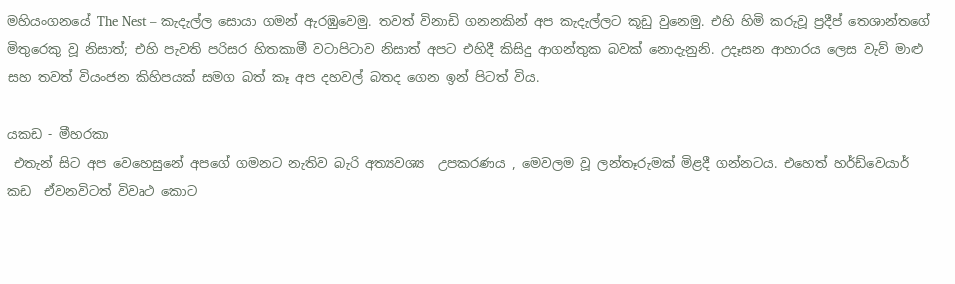මහියංගනයේ The Nest – කැදැල්ල සොයා ගමන් ඇරඹුවෙමු. තවත් විනාඩි ගනනකින් අප කැදැල්ලට කූඩු වුනෙමු. එහි හිමි කරුවූ ප්‍රදීප් තෙශාන්තගේ මිතුරෙකු වූ නිසාත්; එහි පැවති පරිසර හිතකාමී වටාපිටාව නිසාත් අපට එහිදී කිසිදු ආගන්තුක බවක් නොදැනුනි. උදෑසන ආහාරය ලෙස වැව් මාළු සහ තවත් වියංජන කිහිපයක් සමග බත් කෑ අප දහවල් බතද ගෙන ඉන් පිටත් විය.

යකඩ - මීහරකා
 එතැන් සිට අප වෙහෙසුනේ අපගේ ගමනට නැතිව බැරි අත්‍යවශ්‍ය  උපකරණය , මෙවලම වූ ලන්තෑරුමක් මිළදී ගන්නටය. එහෙත් හර්ඩ්වෙයාර් කඩ  ඒවනවිටත් විවෘථ කොට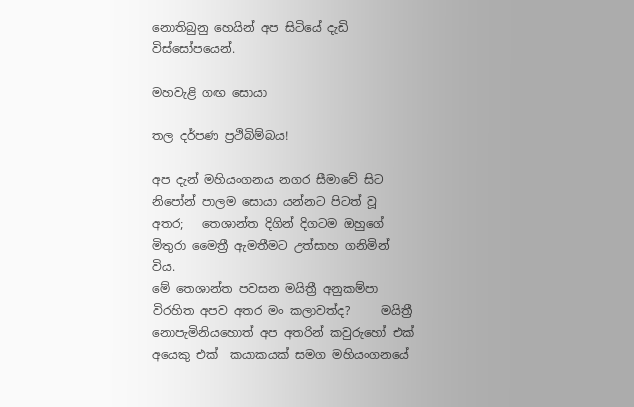නොතිබුනු හෙයින් අප සිටියේ දැඩි විස්සෝපයෙන්‍.

මහවැළි ගඟ සොයා

තල දර්පණ ප්‍රථිබිම්බය!

අප දැන් මහියංගනය නගර සීමාවේ සිට නිපෝන් පාලම සොයා යන්නට පිටත් වූ අතර;   තෙශාන්ත දිගින් දිගටම ඔහුගේ මිතුරා මෛත්‍රී ඇමතීමට උත්සාහ ගනිමින් විය.
මේ තෙශාන්ත පවසන මයිත්‍රී අනුකම්පා විරහිත අපව අතර මං කලාවත්ද?     මයිත්‍රී නොපැමිනියහොත් අප අතරින් කවුරුහෝ එක්  අයෙකු එක්  කයාකයක් සමග මහියංගනයේ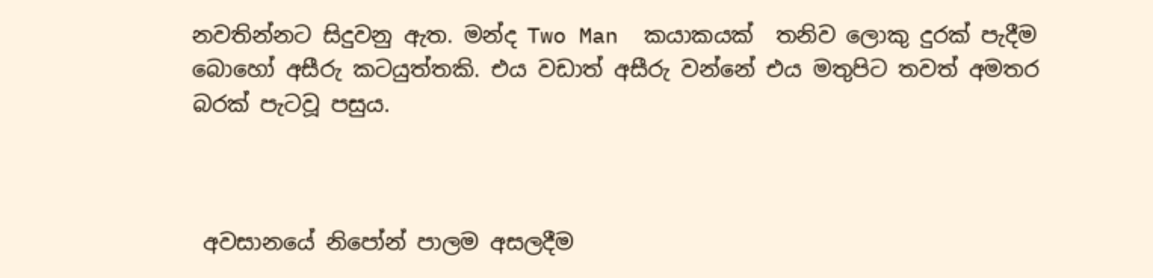නවතින්නට සිදුවනු ඇත. මන්ද Two Man  කයාකයක්  තනිව ලොකු දුරක් පැදීම බොහෝ අසීරු කටයුත්තකි. එය වඩාත් අසීරු වන්නේ එය මතුපිට තවත් අමතර බරක් පැටවූ පසුය.



 අවසානයේ නිපෝන් පාලම අසලදීම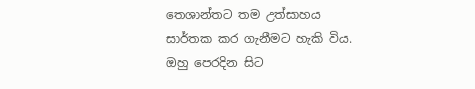තෙශාන්තට තම උත්සාහය සාර්තක කර ගැනීමට හැකි විය. ඔහු පෙරදින සිට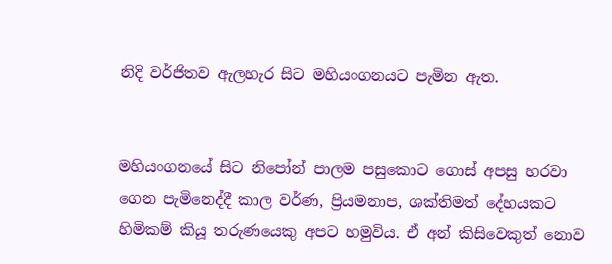නිදි වර්ජිතව ඇලහැර සිට මහියංගනයට පැමින ඇත.


මහියංගනයේ සිට නිපෝන් පාලම පසුකොට ගොස් අපසු හරවා ගෙන පැමිනෙද්දී කාල වර්ණ, ප්‍රියමනාප, ශක්තිමත් දේහයකට හිමිකම් කියූ තරුණයෙකු අපට හමුවිය. ඒ අන් කිසිවෙකුත් නොව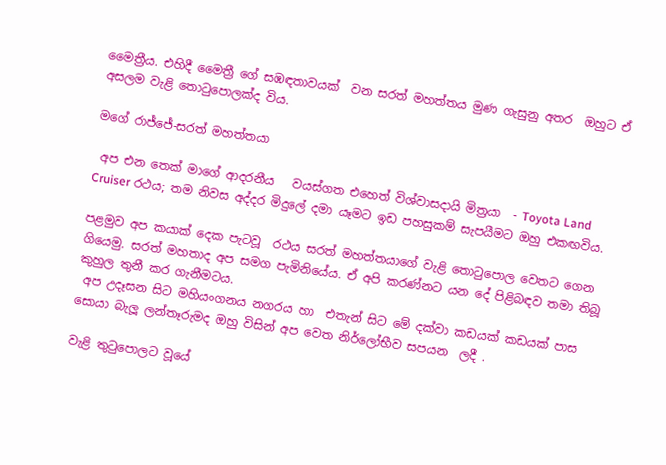මෛත්‍රීය. එහිදී මෛත්‍රී ගේ සඹඳතාවයක්  වන සරත් මහත්තය මුණ ගැසුනු අතර  ඔහුට ඒ අසලම වැළි තොටුපොලක්ද විය.

මගේ රාජ්ජේ-සරත් මහත්තයා

 අප එන තෙක් මාගේ ආදරනීය   වයස්ගත එහෙත් විශ්වාසදායි මිත්‍රයා  - Toyota Land Cruiser රථය; තම නිවස අද්දර මිදුලේ දමා යෑමට ඉඩ පහසුකම් සැපයීමට ඔහු එකඟවිය.

පළමුව අප කයාක් දෙක පැටවූ  රථය සරත් මහත්තයාගේ වැළි තොටුපොල වෙතට ගෙන ගියෙමු. සරත් මහතාද අප සමග පැමිනියේය. ඒ අපි කරණ්නට යන දේ පිළිබඳව තමා තිබූ කුහුල තුනී කර ගැනීමටය.
 අප උදෑසන සිට මහියංගනය නගරය හා  එතැන් සිට මේ දක්වා කඩයක් කඩයක් පාස සොයා බැලූ ලන්තෑරුමද ඔහු විසින් අප වෙත නිර්ලෝභීව සපයන  ලදී .

වැළි තුටුපොලට වූයේ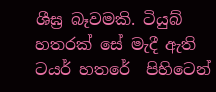ශීඝ්‍ර බෑවමකි. ටියුබ් හතරක් සේ මැදී ඇති ටයර් හතරේ  පිහිටෙන්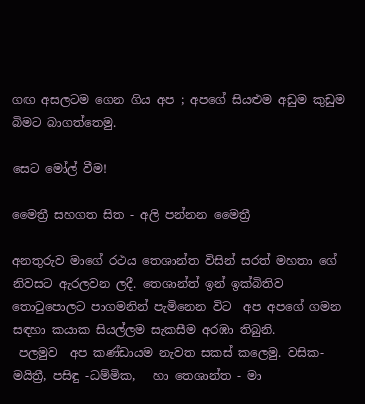ගඟ අසලටම ගෙන ගිය අප ; අපගේ සියළුම අඩුම කුඩුම බිමට බාගත්තෙමු.

සෙට මෝල් වීම!

මෛත්‍රී සහගත සිත - අලි පන්නන මෛත්‍රී

අනතුරුව මාගේ රථය තෙශාන්ත විසින් සරත් මහතා ගේ නිවසට ඇරලවන ලදී. තෙශාන්ත් ඉන් ඉක්බිතිව තොටුපොලට පාගමනින් පැමිනෙන විට  අප අපගේ ගමන සඳහා කයාක සියල්ලම සැකසීම අරඹා තිබුනි.
 පලමුව  අප කණ්ඩායම නැවත සකස් කලෙමු. වසික-මයිත්‍රී, පසිඳු -ධම්මික,   හා තෙශාන්ත - මා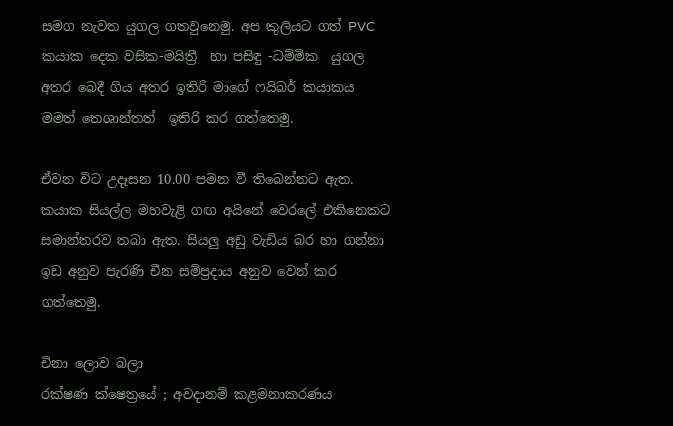සමග නැවත යුගල ගතවුනෙමු. අප කුලියට ගත් PVC  කයාක දෙක වසික-මයිත්‍රී  හා පසිඳු -ධම්මික  යුගල අතර බෙදී ගිය අතර ඉතිරි මාගේ ෆයිබර් කයාකය මමත් තෙශාන්තත්  ඉතිරි කර ගත්තෙමු.

ඒවන විට උදෑසන 10.00 පමන වී තිබෙන්නට ඇත. කයාක සියල්ල මහවැළි ගඟ අයිනේ වෙරලේ එකිනෙකට සමාන්තරව තබා ඇත. සියලු අඩු වැඩිය බර හා ගන්නා ඉඩ අනුව පැරණි චීන සම්ප්‍රදාය අනුව වෙන් කර ගත්තෙමු.

චිනා ලොව බලා
රක්ෂණ ක්ෂෙත්‍රයේ ; අවදානම් කළමනාකරණය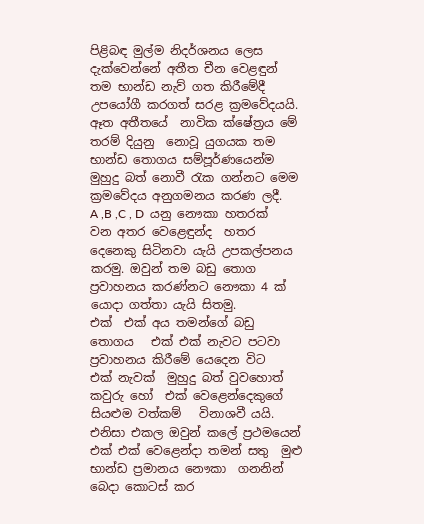පිළිබඳ මුල්ම නිදර්ශනය ලෙස දැක්වෙන්නේ අතීත චීන වෙළඳුන් තම භාන්ඩ නැව් ගත කිරීමේදී උපයෝගී කරගත් සරළ ක්‍රමවේදයයි.
ඈත අතීතයේ  නාවික ක්ෂේත්‍රය මේ තරම් දියුනු  නොවූ යුගයක තම භාන්ඩ තොගය සම්පූර්ණයෙන්ම මුහුදු බත් නොවී රැක ගන්නට මෙම ක්‍රමවේදය අනුගමනය කරණ ලදී.
A ,B ,C , D  යනු නෞකා හතරක් වන අතර වෙළෙඳුන්ද  හතර දෙනෙකු සිටිනවා යැයි උපකල්පනය කරමු. ඔවුන් තම බඩු තොග ප්‍රවාහනය කරණ්නට නෞකා 4 ක් යොදා ගත්තා යැයි සිතමු.
එක්  එක් අය තමන්ගේ බඩු තොගය   එක් එක් නැවට පටවා ප්‍රවාහනය කිරීමේ යෙදෙන විට   එක් නැවක්  මුහුදු බත් වුවහොත් කවුරු හෝ  එක් වෙළෙන්දෙකුගේ සියළුම වත්කම්   විනාශවී යයි.                                                                    එනිසා එකල ඔවුන් කලේ ප්‍රථමයෙන්  එක් එක් වෙළෙන්දා තමන් සතු  මුළු භාන්ඩ ප්‍රමානය නෞකා  ගනනින් බෙදා කොටස් කර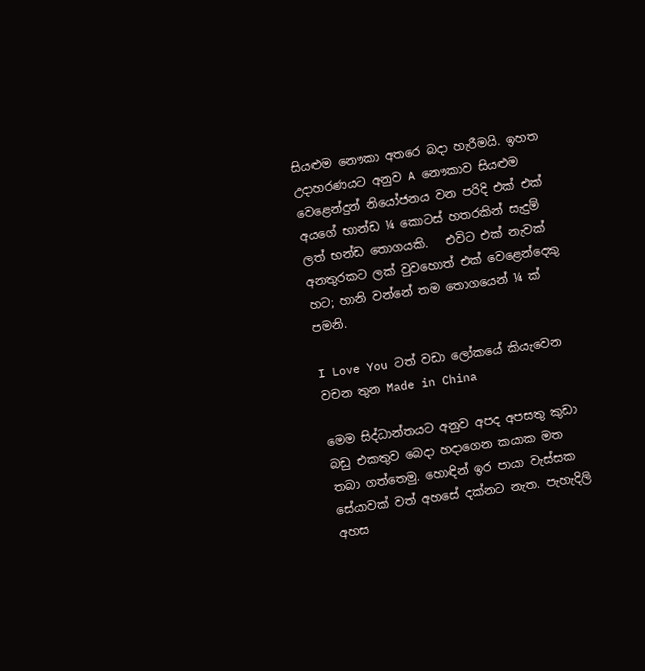සියළුම නෞකා අතරෙ බදා හැරීමයි. ඉහත උදාහරණයට අනුව A නෞකාව සියළුම වෙළෙන්දුන් නියෝජනය වන පරිදි එක් එක් අයගේ භාන්ඩ ¼ කොටස් හතරකින් සැදුම් ලත් භන්ඩ තොගයකි.   එවිට එක් නැවක් අනතුරකට ලක් වුවහොත් එක් වෙළෙන්දෙකු හට; හානි වන්නේ තම තොගයෙන් ¼ ක් පමනි.

I Love You ටත් වඩා ලෝකයේ කියැවෙන වචන තුන Made in China

මෙම සිද්ධාන්තයට අනුව අපද අපසතු කුඩා බඩු එකතුව බෙදා හදාගෙන කයාක මත තබා ගත්තෙමු. හොඳින් ඉර පායා වැස්සක සේයාවක් වත් අහසේ දක්නට නැත. පැහැදිලි අහස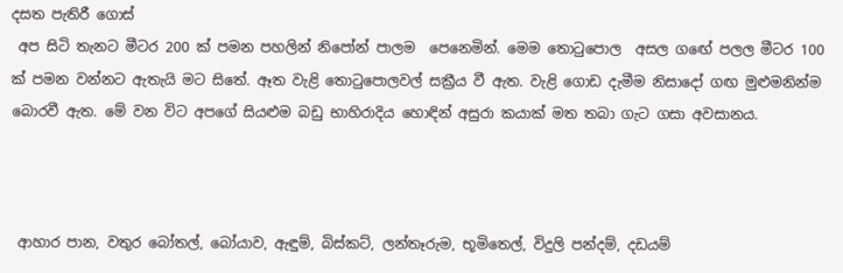දසත පැතිරී ගොස්‍
 අප සිටි තැනට මීටර 200 ක් පමන පහලින් නිපෝන් පාලම  පෙනෙමින්‍. මෙම තොටුපොල  අසල ගඟේ පලල මීටර 100 ක් පමන වන්නට ඇතැයි මට සිතේ. ඈත වැළි තොටුපොලවල් සක්‍රීය වී ඇත. වැළි ගොඩ දැමීම නිසාදෝ ගඟ මුළුමනින්ම බොරවී ඇත. මේ වන විට අපගේ සියළුම බඩු භාහිරාදිය හොඳින් අසුරා කයාක් මත තබා ගැට ගසා අවසානය.



 ආහාර පාන, වතුර බෝතල්, බෝයාව, ඇඳුම්, බිස්කට්, ලන්තෑරුම, භූමිතෙල්, විදුලි පන්දම්, දඩයම්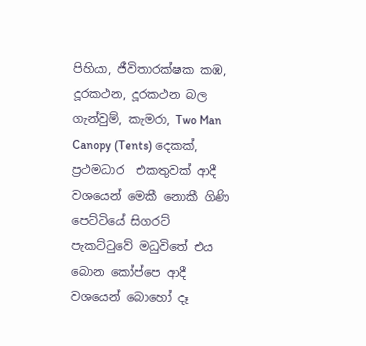පිහියා, ජීවිතාරක්ෂක කඹ, දූරකථන, දූරකථන බල ගැන්වුම්, කැමරා, Two Man Canopy (Tents) දෙකක්, ප්‍රථමධාර  එකතුවක් ආදී වශයෙන් මෙකී නොකී ගිණි පෙට්ටියේ සිගරට් පැකට්ටුවේ මධුවිතේ එය බොන කෝප්පෙ ආදී වශයෙන් බොහෝ දෑ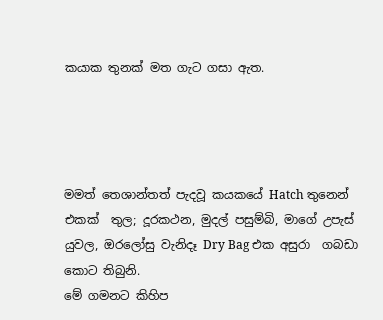කයාක තුනක් මත ගැට ගසා ඇත.




මමත් තෙශාන්තත් පැදවූ කයකයේ Hatch තුනෙන් එකක්  තුල; දූරකථන, මුදල් පසුම්බි, මාගේ උපැස් යුවල, ඔරලෝසු වැනිදෑ Dry Bag එක අසුරා  ගබඩා කොට තිබුනි.
මේ ගමනට කිහිප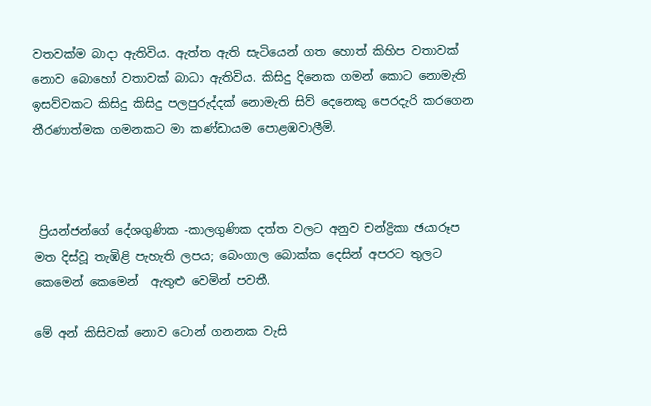වතවක්ම බාදා ඇතිවිය. ඇත්ත ඇති සැටියෙන් ගත හොත් කිහිප වතාවක් නොව බොහෝ වතාවක් බාධා ඇතිවිය. කිසිදු දිනෙක ගමන් කොට නොමැති ඉසව්වකට කිසිදු කිසිදු පලපුරුද්දක් නොමැති සිව් දෙනෙකු පෙරදැරි කරගෙන තීරණාත්මක ගමනකට මා කණ්ඩායම පොළඹවාලීමි.



 ප්‍රියන්ජන්ගේ දේශගුණික -කාලගුණික දත්ත වලට අනුව චන්ද්‍රිකා ඡයාරූප මත දිස්වූ තැඹිළි පැහැති ලපය; බෙංගාල බොක්ක දෙසින් අපරට තුලට කෙමෙන් කෙමෙන්  ඇතුළු වෙමින් පවතී.

මේ අන් කිසිවක් නොව ටොන් ගනනක වැසි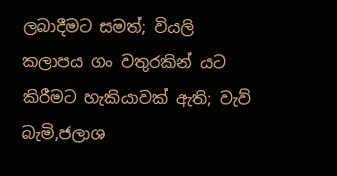ලබාදීමට සමත්; වියලි කලාපය ගං වතුරකින් යට කිරීමට හැකියාවක් ඇති; වැව් බැමි,ජලාශ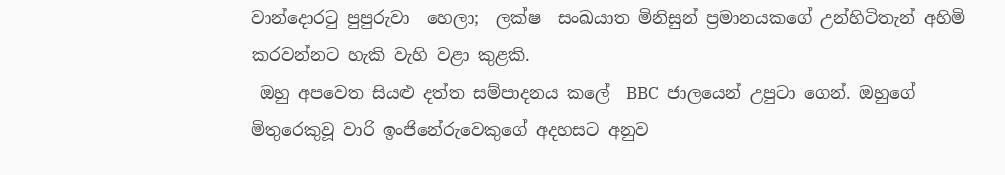වාන්දොරටු පුපුරුවා  හෙලා;  ලක්ෂ  සංඛයාත මිනිසුන් ප්‍රමානයකගේ උන්හිටිතැන් අහිමි කරවන්නට හැකි වැහි වළා කුළකි.
 ඔහු අපවෙත සියළු දත්ත සම්පාදනය කලේ  BBC  ජාලයෙන් උපුටා ගෙන්‍. ඔහුගේ මිතුරෙකුවූ වාරි ඉංජිනේරුවෙකුගේ අදහසට අනුව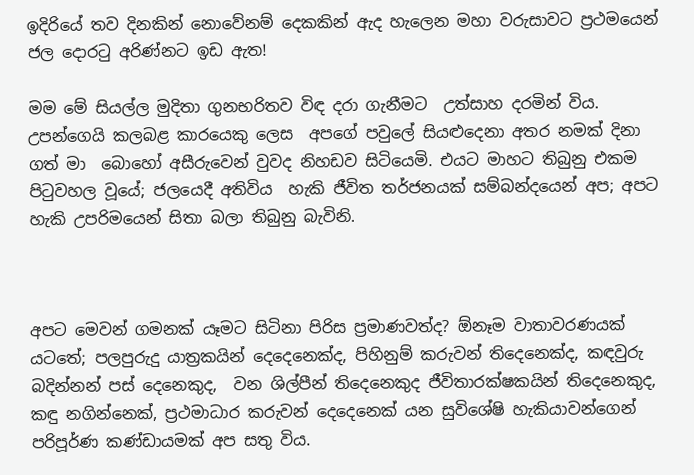ඉදිරියේ තව දිනකින් නොවේනම් දෙකකින් ඇද හැලෙන මහා වරුසාවට ප්‍රථමයෙන් ජල දොරටු අරිණ්නට ඉඩ ඇත!

මම මේ සියල්ල මුදිතා ගුනභරිතව විඳ දරා ගැනීමට  උත්සාහ දරමින්‍ විය. උපන්ගෙයි කලබළ කාරයෙකු ලෙස  අපගේ පවුලේ සියළුදෙනා අතර නමක් දිනා ගත් මා  බොහෝ අසීරුවෙන් වුවද නිහඩව සිටියෙමි. එයට මාහට තිබුනු එකම පිටුවහල වූයේ; ජලයෙදී අතිවිය  හැකි ජීවිත තර්ජනයක් සම්බන්දයෙන් අප; අපට හැකි උපරිමයෙන් සිතා බලා තිබුනු බැවිනි.



අපට මෙවන් ගමනක් යෑමට සිටිනා පිරිස ප්‍රමාණවත්ද? ඕනෑම වාතාවරණයක් යටතේ; පලපුරුදු යාත්‍රකයින් දෙදෙනෙක්ද, පිහිනුම් කරුවන් තිදෙනෙක්ද, කඳවුරු  බදින්නන් පස් දෙනෙකුද,  වන ශිල්පීන් තිදෙනෙකුද ජීවිතාරක්ෂකයින් තිදෙනෙකුද, කඳු නගින්නෙක්, ප්‍රථමාධාර කරුවන් දෙදෙනෙක් යන සුවිශේෂි හැකියාවන්ගෙන් පරිපූර්ණ කණ්ඩායමක් අප සතු විය.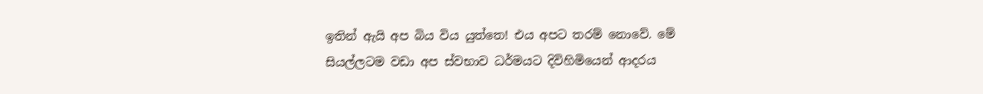ඉතින් ඇයි අප බිය විය යුත්තෙ! එය අපට තරම් නොවේ. මේ සියල්ලටම වඩා අප ස්වභාව ධර්මයට දිවිහිමියෙන් ආදරය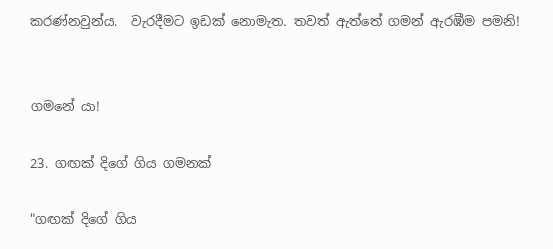කරණ්නවුන්ය.  වැරදීමට ඉඩක් නොමැත. තවත් ඇත්තේ ගමන් ඇරඹීම පමනි!


ගමනේ යා!

23. ගඟක් දිගේ ගිය ගමනක්

"ගඟක් දිගේ ගිය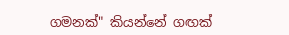ගමනක්" කියන්නේ ගඟක්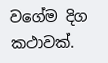වගේම දිග කථාවක්.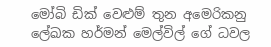මෝබි ඩික් වෙළුම් තුන අමෙරිකනු ලේඛක හර්මන් මෙල්විල් ගේ ධවල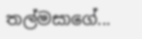තල්මසාගේ...